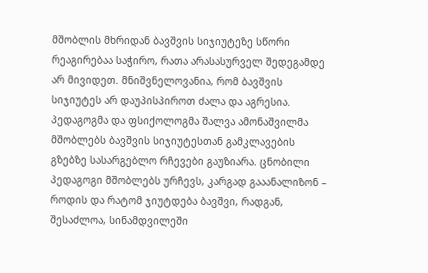მშობლის მხრიდან ბავშვის სიჯიუტეზე სწორი რეაგირებაა საჭირო, რათა არასასურველ შედეგამდე არ მივიდეთ. მნიშვნელოვანია, რომ ბავშვის სიჯიუტეს არ დაუპისპიროთ ძალა და აგრესია.
პედაგოგმა და ფსიქოლოგმა შალვა ამონაშვილმა მშობლებს ბავშვის სიჯიუტესთან გამკლავების გზებზე სასარგებლო რჩევები გაუზიარა. ცნობილი პედაგოგი მშობლებს ურჩევს, კარგად გააანალიზონ – როდის და რატომ ჯიუტდება ბავშვი, რადგან, შესაძლოა, სინამდვილეში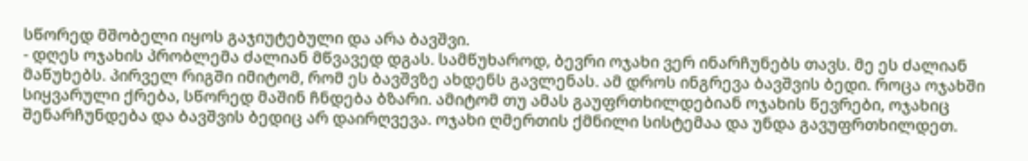სწორედ მშობელი იყოს გაჯიუტებული და არა ბავშვი.
- დღეს ოჯახის პრობლემა ძალიან მწვავედ დგას. სამწუხაროდ, ბევრი ოჯახი ვერ ინარჩუნებს თავს. მე ეს ძალიან მაწუხებს. პირველ რიგში იმიტომ, რომ ეს ბავშვზე ახდენს გავლენას. ამ დროს ინგრევა ბავშვის ბედი. როცა ოჯახში სიყვარული ქრება, სწორედ მაშინ ჩნდება ბზარი. ამიტომ თუ ამას გაუფრთხილდებიან ოჯახის წევრები, ოჯახიც შენარჩუნდება და ბავშვის ბედიც არ დაირღვევა. ოჯახი ღმერთის ქმნილი სისტემაა და უნდა გავუფრთხილდეთ.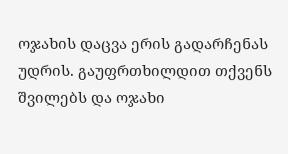ოჯახის დაცვა ერის გადარჩენას უდრის. გაუფრთხილდით თქვენს შვილებს და ოჯახი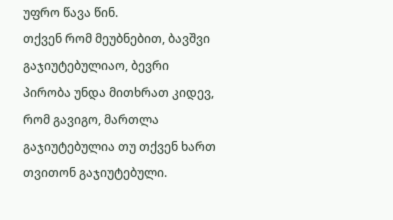უფრო წავა წინ.
თქვენ რომ მეუბნებით, ბავშვი გაჯიუტებულიაო, ბევრი პირობა უნდა მითხრათ კიდევ, რომ გავიგო, მართლა გაჯიუტებულია თუ თქვენ ხართ თვითონ გაჯიუტებული.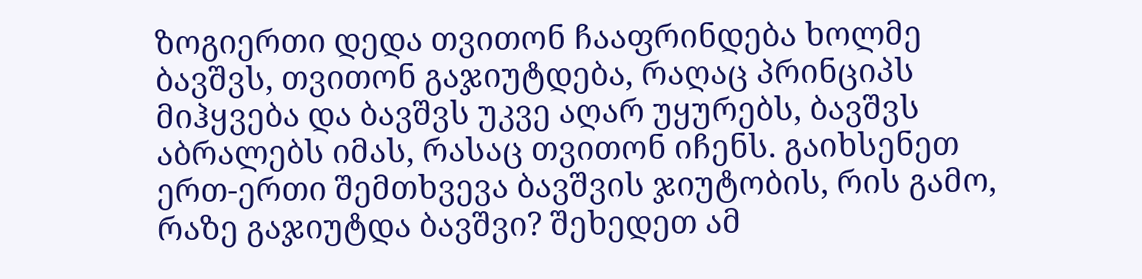ზოგიერთი დედა თვითონ ჩააფრინდება ხოლმე ბავშვს, თვითონ გაჯიუტდება, რაღაც პრინციპს მიჰყვება და ბავშვს უკვე აღარ უყურებს, ბავშვს აბრალებს იმას, რასაც თვითონ იჩენს. გაიხსენეთ ერთ-ერთი შემთხვევა ბავშვის ჯიუტობის, რის გამო, რაზე გაჯიუტდა ბავშვი? შეხედეთ ამ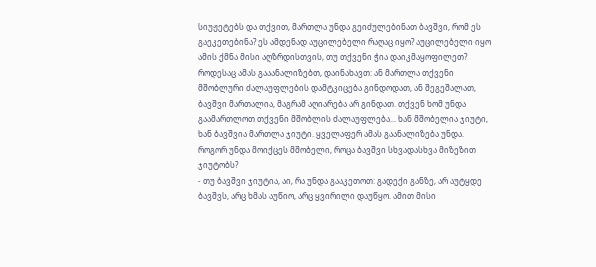სიუჟეტებს და თქვით, მართლა უნდა გეიძულებინათ ბავშვი, რომ ეს გაეკეთებინა? ეს ამდენად აუცილებელი რაღაც იყო? აუცილებელი იყო ამის ქმნა მისი აღზრდისთვის, თუ თქვენი ჭია დაიკმაყოფილეთ? როდესაც ამას გააანალიზებთ, დაინახავთ: ან მართლა თქვენი მშობლური ძალაუფლების დამტკიცება გინდოდათ, ან შეგეშალათ, ბავშვი მართალია, მაგრამ აღიარება არ გინდათ. თქვენ ხომ უნდა გაამართლოთ თქვენი მშობლის ძალაუფლება... ხან მშობელია ჯიუტი, ხან ბავშვია მართლა ჯიუტი. ყველაფერ ამას გაანალიზება უნდა.
როგორ უნდა მოიქცეს მშობელი, როცა ბავშვი სხვადასხვა მიზეზით ჯიუტობს?
- თუ ბავშვი ჯიუტია, აი, რა უნდა გააკეთოთ: გადექი განზე, არ აუტყდე ბავშვს, არც ხმას აუწიო, არც ყვირილი დაუწყო. ამით მისი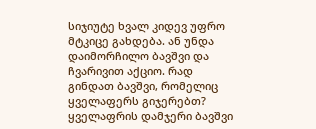სიჯიუტე ხვალ კიდევ უფრო მტკიცე გახდება. ან უნდა დაიმორჩილო ბავშვი და ჩვარივით აქციო. რად გინდათ ბავშვი, რომელიც ყველაფერს გიჯერებთ? ყველაფრის დამჯერი ბავშვი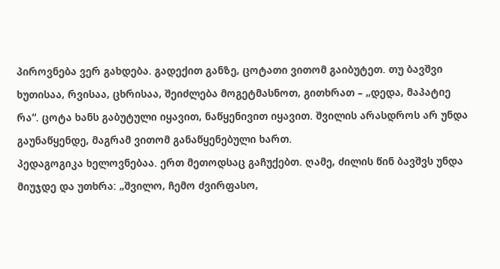პიროვნება ვერ გახდება. გადექით განზე, ცოტათი ვითომ გაიბუტეთ. თუ ბავშვი ხუთისაა, რვისაა, ცხრისაა, შეიძლება მოგეტმასნოთ, გითხრათ – „დედა, მაპატიე რა“. ცოტა ხანს გაბუტული იყავით, ნაწყენივით იყავით. შვილის არასდროს არ უნდა გაუნაწყენდე, მაგრამ ვითომ განაწყენებული ხართ.
პედაგოგიკა ხელოვნებაა. ერთ მეთოდსაც გაჩუქებთ. ღამე, ძილის წინ ბავშვს უნდა მიუჯდე და უთხრა: „შვილო, ჩემო ძვირფასო,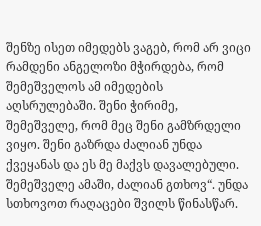შენზე ისეთ იმედებს ვაგებ, რომ არ ვიცი რამდენი ანგელოზი მჭირდება, რომ შემეშველოს ამ იმედების აღსრულებაში. შენი ჭირიმე, შემეშველე, რომ მეც შენი გამზრდელი ვიყო. შენი გაზრდა ძალიან უნდა ქვეყანას და ეს მე მაქვს დავალებული. შემეშველე ამაში, ძალიან გთხოვ“. უნდა სთხოვოთ რაღაცები შვილს წინასწარ.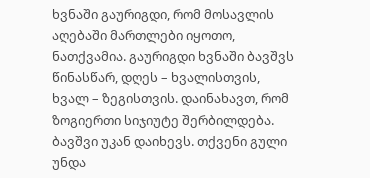ხვნაში გაურიგდი, რომ მოსავლის აღებაში მართლები იყოთო, ნათქვამია. გაურიგდი ხვნაში ბავშვს წინასწარ, დღეს – ხვალისთვის, ხვალ – ზეგისთვის. დაინახავთ, რომ ზოგიერთი სიჯიუტე შერბილდება. ბავშვი უკან დაიხევს. თქვენი გული უნდა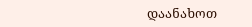დაანახოთ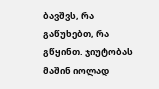ბავშვს, რა გაწუხებთ, რა გწყინთ. ჯიუტობას მაშინ იოლად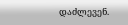დაძლევენ.